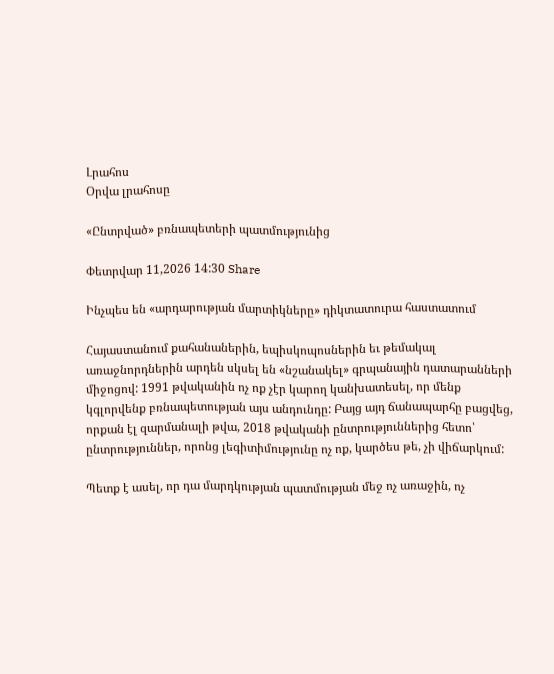Լրահոս
Օրվա լրահոսը

«Ընտրված» բռնապետերի պատմությունից

Փետրվար 11,2026 14:30 Share

Ինչպես են «արդարության մարտիկները» դիկտատուրա հաստատում

Հայաստանում քահանաներին, եպիսկոպոսներին եւ թեմակալ առաջնորդներին արդեն սկսել են «նշանակել» գրպանային դատարանների միջոցով: 1991 թվականին ոչ ոք չէր կարող կանխատեսել, որ մենք կգլորվենք բռնապետության այս անդունդը: Բայց այդ ճանապարհը բացվեց, որքան էլ զարմանալի թվա, 2018 թվականի ընտրություններից հետո՝ ընտրություններ, որոնց լեգիտիմությունը ոչ ոք, կարծես թե, չի վիճարկում:

Պետք է ասել, որ դա մարդկության պատմության մեջ ոչ առաջին, ոչ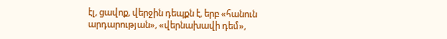էլ, ցավոք, վերջին դեպքն է, երբ «հանուն արդարության», «վերնախավի դեմ»,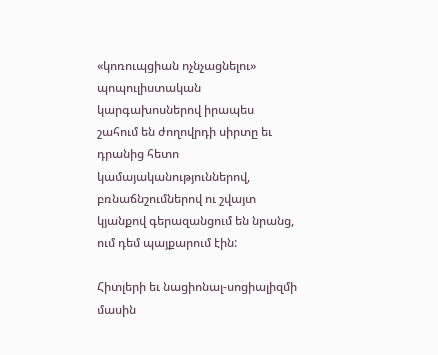«կոռուպցիան ոչնչացնելու» պոպուլիստական կարգախոսներով իրապես շահում են ժողովրդի սիրտը եւ դրանից հետո կամայականություններով, բռնաճնշումներով ու շվայտ կյանքով գերազանցում են նրանց, ում դեմ պայքարում էին:

Հիտլերի եւ նացիոնալ-սոցիալիզմի մասին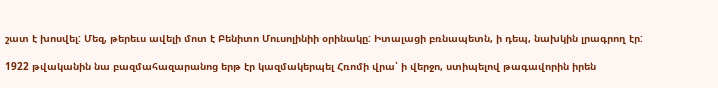շատ է խոսվել: Մեզ, թերեւս ավելի մոտ է Բենիտո Մուսոլինիի օրինակը: Իտալացի բռնապետն, ի դեպ, նախկին լրագրող էր:

1922 թվականին նա բազմահազարանոց երթ էր կազմակերպել Հռոմի վրա՝ ի վերջո, ստիպելով թագավորին իրեն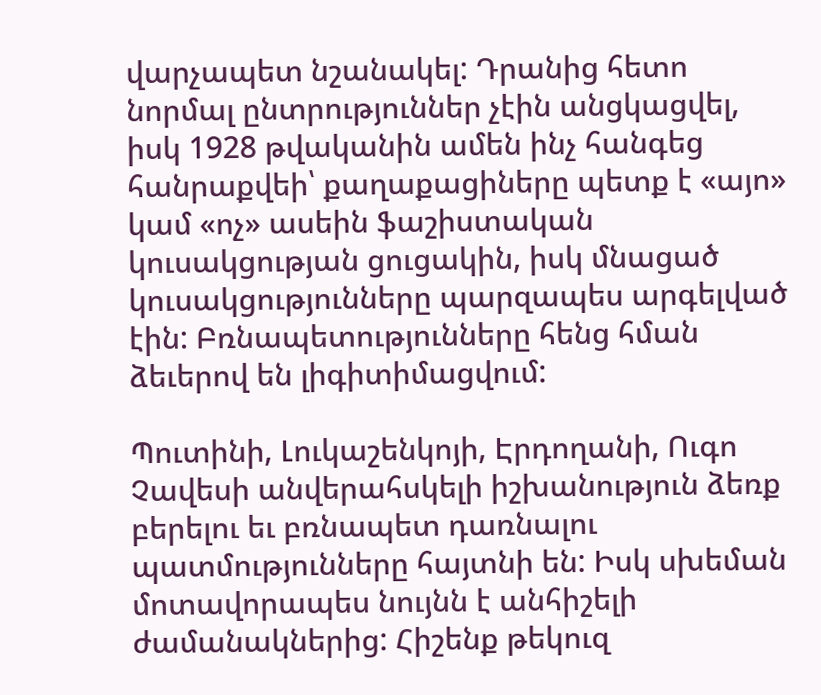վարչապետ նշանակել: Դրանից հետո նորմալ ընտրություններ չէին անցկացվել, իսկ 1928 թվականին ամեն ինչ հանգեց հանրաքվեի՝ քաղաքացիները պետք է «այո» կամ «ոչ» ասեին ֆաշիստական կուսակցության ցուցակին, իսկ մնացած կուսակցությունները պարզապես արգելված էին: Բռնապետությունները հենց հման ձեւերով են լիգիտիմացվում:

Պուտինի, Լուկաշենկոյի, Էրդողանի, Ուգո Չավեսի անվերահսկելի իշխանություն ձեռք բերելու եւ բռնապետ դառնալու պատմությունները հայտնի են: Իսկ սխեման մոտավորապես նույնն է անհիշելի ժամանակներից: Հիշենք թեկուզ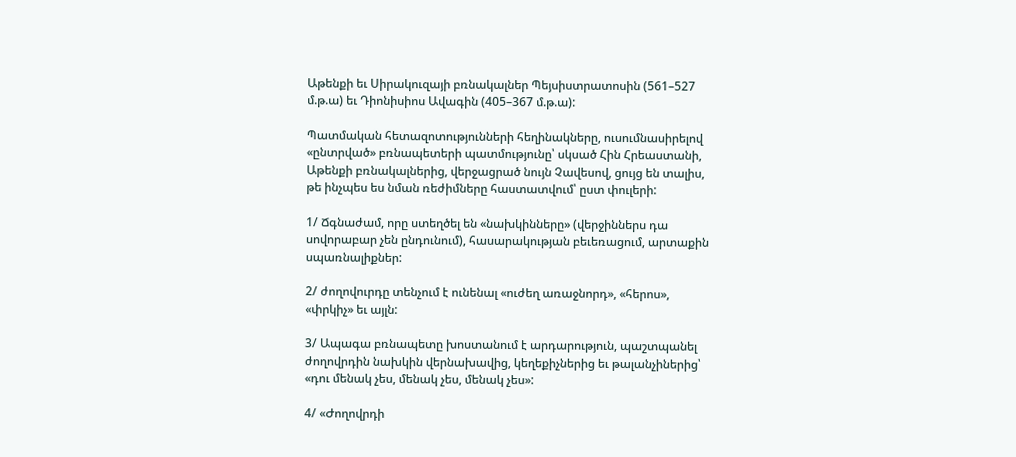Աթենքի եւ Սիրակուզայի բռնակալներ Պեյսիստրատոսին (561–527 մ.թ.ա) եւ Դիոնիսիոս Ավագին (405–367 մ.թ.ա):

Պատմական հետազոտությունների հեղինակները, ուսումնասիրելով «ընտրված» բռնապետերի պատմությունը՝ սկսած Հին Հրեաստանի, Աթենքի բռնակալներից, վերջացրած նույն Չավեսով, ցույց են տալիս, թե ինչպես ես նման ռեժիմները հաստատվում՝ ըստ փուլերի:

1/ Ճգնաժամ, որը ստեղծել են «նախկինները» (վերջիններս դա սովորաբար չեն ընդունում), հասարակության բեւեռացում, արտաքին սպառնալիքներ:

2/ ժողովուրդը տենչում է ունենալ «ուժեղ առաջնորդ», «հերոս», «փրկիչ» եւ այլն:

3/ Ապագա բռնապետը խոստանում է արդարություն, պաշտպանել ժողովրդին նախկին վերնախավից, կեղեքիչներից եւ թալանչիներից՝ «դու մենակ չես, մենակ չես, մենակ չես»:

4/ «Ժողովրդի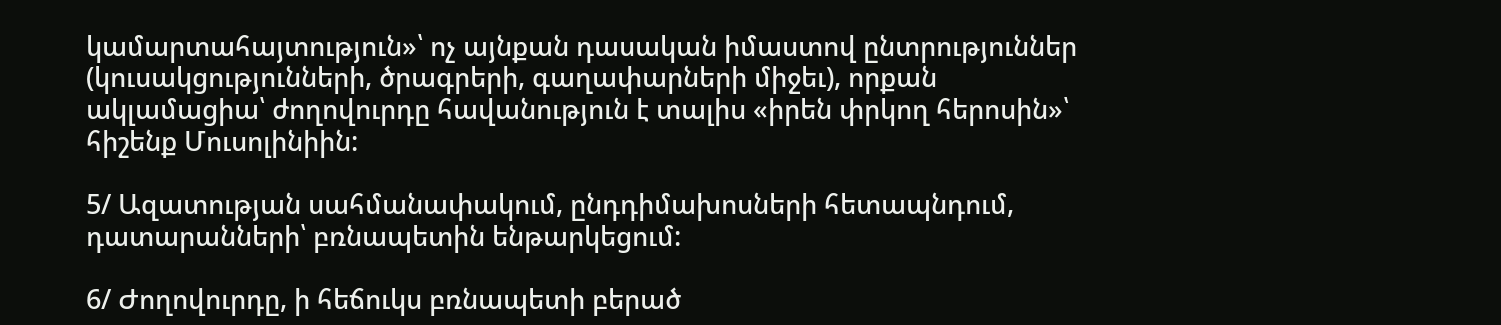կամարտահայտություն»՝ ոչ այնքան դասական իմաստով ընտրություններ (կուսակցությունների, ծրագրերի, գաղափարների միջեւ), որքան ակլամացիա՝ ժողովուրդը հավանություն է տալիս «իրեն փրկող հերոսին»՝ հիշենք Մուսոլինիին:

5/ Ազատության սահմանափակում, ընդդիմախոսների հետապնդում, դատարանների՝ բռնապետին ենթարկեցում:

6/ Ժողովուրդը, ի հեճուկս բռնապետի բերած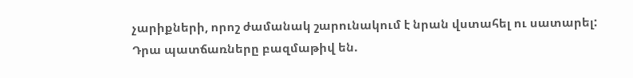չարիքների, որոշ ժամանակ շարունակում է նրան վստահել ու սատարել: Դրա պատճառները բազմաթիվ են.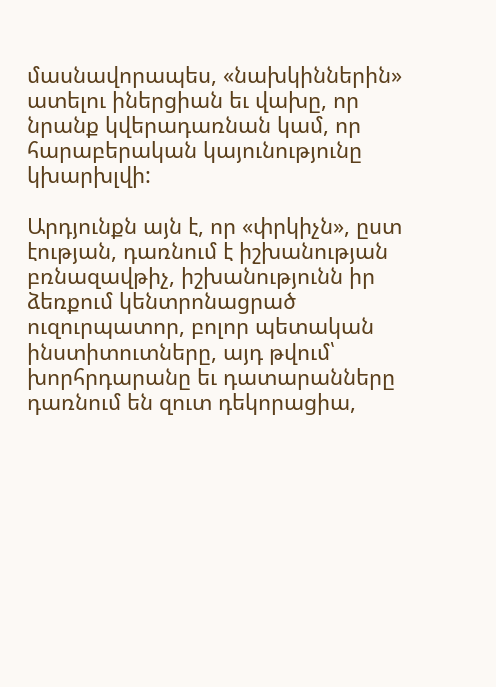մասնավորապես, «նախկիններին» ատելու իներցիան եւ վախը, որ նրանք կվերադառնան կամ, որ հարաբերական կայունությունը կխարխլվի:

Արդյունքն այն է, որ «փրկիչն», ըստ էության, դառնում է իշխանության բռնազավթիչ, իշխանությունն իր ձեռքում կենտրոնացրած ուզուրպատոր, բոլոր պետական ինստիտուտները, այդ թվում՝ խորհրդարանը եւ դատարանները դառնում են զուտ դեկորացիա,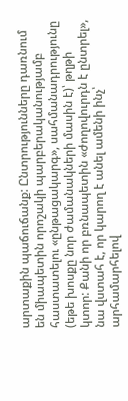արտաքին պաճուճանք: Ընտրությունները դառնում են միապետին որոշակի պարբերականությամբ հաստատելու «ընթացակարգ», սահմանադրությունը (եթե խոսքը նոր ժամանակների մասին է)՝ թղթի կտոր: Քանի որ բռնապետին «ժողովուրդն է ընտրել», նա վստահ է, որ կարող է անել ամենի ինչ՝ արհամարհելով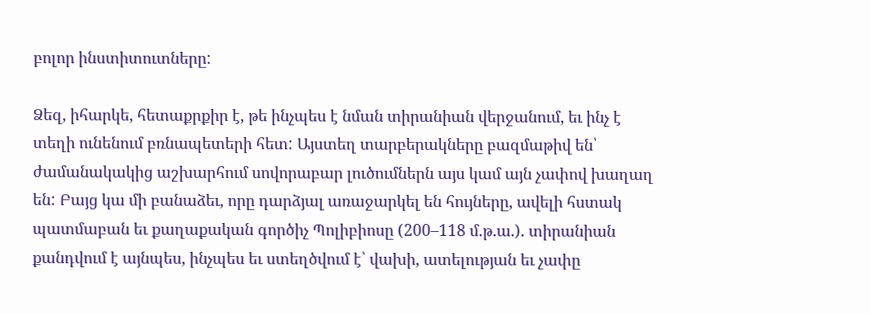բոլոր ինստիտուտները:

Ձեզ, իհարկե, հետաքրքիր է, թե ինչպես է նման տիրանիան վերջանում, եւ ինչ է տեղի ունենում բռնապետերի հետ: Այստեղ տարբերակները բազմաթիվ են՝ ժամանակակից աշխարհում սովորաբար լուծումներն այս կամ այն չափով խաղաղ են: Բայց կա մի բանաձեւ, որը դարձյալ առաջարկել են հույները, ավելի հստակ պատմաբան եւ քաղաքական գործիչ Պոլիբիոսը (200–118 մ.թ.ա.). տիրանիան քանդվում է այնպես, ինչպես եւ ստեղծվում է՝ վախի, ատելության եւ չափը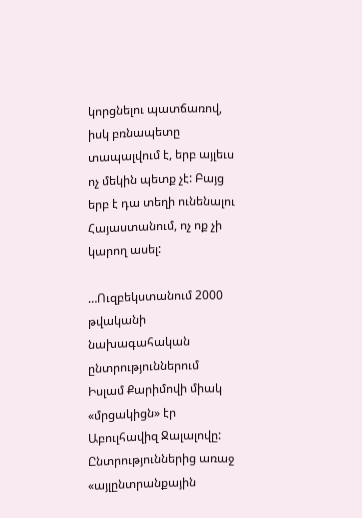կորցնելու պատճառով, իսկ բռնապետը տապալվում է, երբ այլեւս ոչ մեկին պետք չէ: Բայց երբ է դա տեղի ունենալու Հայաստանում, ոչ ոք չի կարող ասել:

…Ուզբեկստանում 2000 թվականի նախագահական ընտրություններում Իսլամ Քարիմովի միակ «մրցակիցն» էր Աբուլհավիզ Ջալալովը: Ընտրություններից առաջ «այլընտրանքային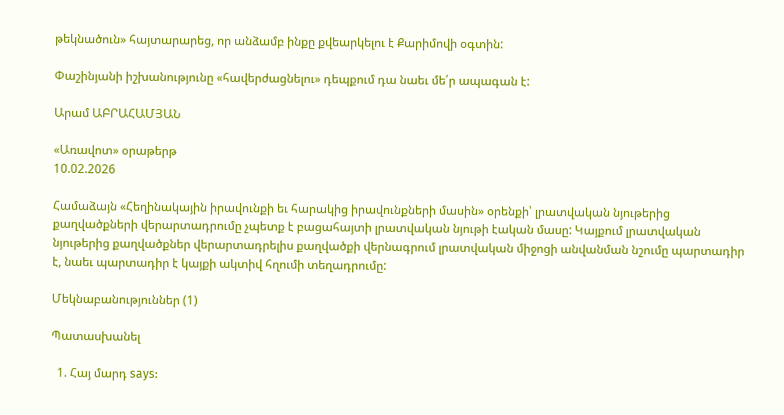թեկնածուն» հայտարարեց, որ անձամբ ինքը քվեարկելու է Քարիմովի օգտին:

Փաշինյանի իշխանությունը «հավերժացնելու» դեպքում դա նաեւ մե՛ր ապագան է:

Արամ ԱԲՐԱՀԱՄՅԱՆ

«Առավոտ» օրաթերթ
10.02.2026

Համաձայն «Հեղինակային իրավունքի եւ հարակից իրավունքների մասին» օրենքի՝ լրատվական նյութերից քաղվածքների վերարտադրումը չպետք է բացահայտի լրատվական նյութի էական մասը: Կայքում լրատվական նյութերից քաղվածքներ վերարտադրելիս քաղվածքի վերնագրում լրատվական միջոցի անվանման նշումը պարտադիր է, նաեւ պարտադիր է կայքի ակտիվ հղումի տեղադրումը:

Մեկնաբանություններ (1)

Պատասխանել

  1. Հայ մարդ says: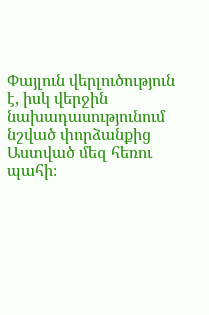Փայլուն վերլուծություն է, իսկ վերջին նախադասությունում նշված փորձանքից Աստված մեզ հեռու պահի։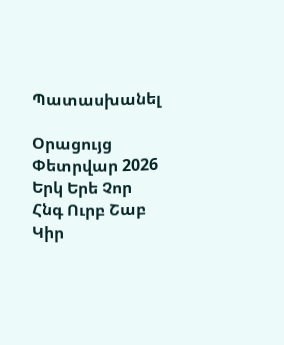Պատասխանել

Օրացույց
Փետրվար 2026
Երկ Երե Չոր Հնգ Ուրբ Շաբ Կիր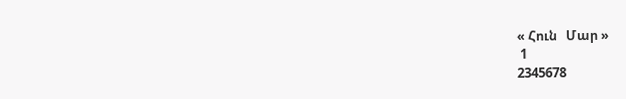« Հուն   Մար »
 1
2345678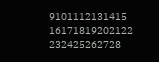9101112131415
16171819202122
232425262728